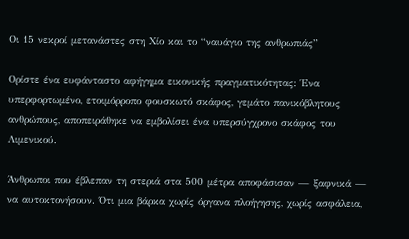Οι 15 νεκροί μετανάστες στη Χίο και το “ναυάγιο της ανθρωπιάς”

Ορίστε ένα ευφάνταστο αφήγημα εικονικής πραγματικότητας: Ένα υπερφορτωμένο, ετοιμόρροπο φουσκωτό σκάφος, γεμάτο πανικόβλητους ανθρώπους, αποπειράθηκε να εμβολίσει ένα υπερσύγχρονο σκάφος του Λιμενικού.

Άνθρωποι που έβλεπαν τη στεριά στα 500 μέτρα αποφάσισαν — ξαφνικά — να αυτοκτονήσουν. Ότι μια βάρκα χωρίς όργανα πλοήγησης, χωρίς ασφάλεια,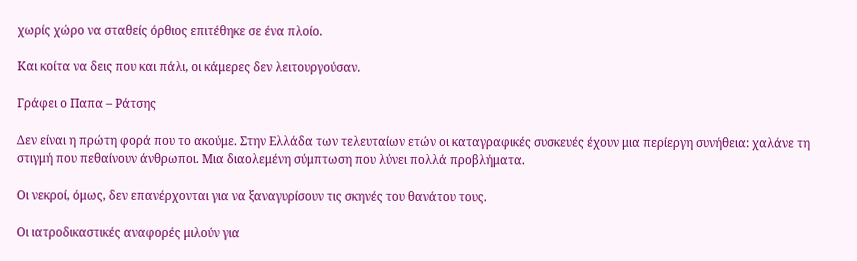χωρίς χώρο να σταθείς όρθιος επιτέθηκε σε ένα πλοίο.

Και κοίτα να δεις που και πάλι, οι κάμερες δεν λειτουργούσαν.

Γράφει ο Παπα – Ράτσης

Δεν είναι η πρώτη φορά που το ακούμε. Στην Ελλάδα των τελευταίων ετών οι καταγραφικές συσκευές έχουν μια περίεργη συνήθεια: χαλάνε τη στιγμή που πεθαίνουν άνθρωποι. Μια διαολεμένη σύμπτωση που λύνει πολλά προβλήματα.

Οι νεκροί, όμως, δεν επανέρχονται για να ξαναγυρίσουν τις σκηνές του θανάτου τους.

Οι ιατροδικαστικές αναφορές μιλούν για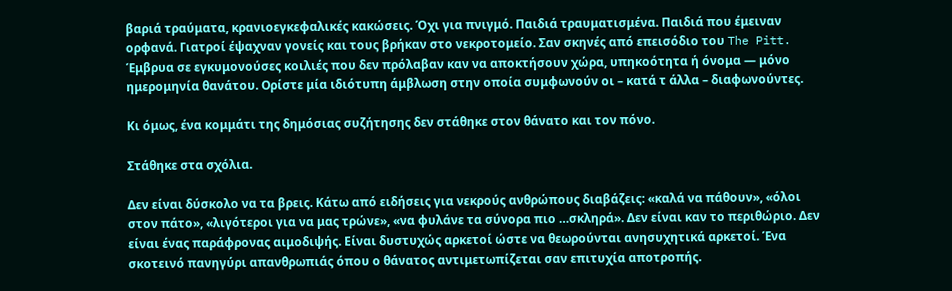βαριά τραύματα, κρανιοεγκεφαλικές κακώσεις. Όχι για πνιγμό. Παιδιά τραυματισμένα. Παιδιά που έμειναν ορφανά. Γιατροί έψαχναν γονείς και τους βρήκαν στο νεκροτομείο. Σαν σκηνές από επεισόδιο του The Pitt. Έμβρυα σε εγκυμονούσες κοιλιές που δεν πρόλαβαν καν να αποκτήσουν χώρα, υπηκοότητα ή όνομα — μόνο ημερομηνία θανάτου. Ορίστε μία ιδιότυπη άμβλωση στην οποία συμφωνούν οι – κατά τ άλλα – διαφωνούντες.

Κι όμως, ένα κομμάτι της δημόσιας συζήτησης δεν στάθηκε στον θάνατο και τον πόνο.

Στάθηκε στα σχόλια.

Δεν είναι δύσκολο να τα βρεις. Κάτω από ειδήσεις για νεκρούς ανθρώπους διαβάζεις: «καλά να πάθουν», «όλοι στον πάτο», «λιγότεροι για να μας τρώνε», «να φυλάνε τα σύνορα πιο …σκληρά». Δεν είναι καν το περιθώριο. Δεν είναι ένας παράφρονας αιμοδιψής. Είναι δυστυχώς αρκετοί ώστε να θεωρούνται ανησυχητικά αρκετοί. Ένα σκοτεινό πανηγύρι απανθρωπιάς όπου ο θάνατος αντιμετωπίζεται σαν επιτυχία αποτροπής.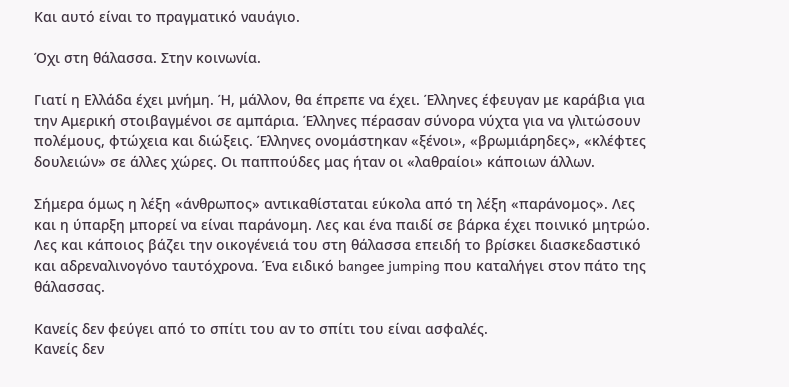Και αυτό είναι το πραγματικό ναυάγιο.

Όχι στη θάλασσα. Στην κοινωνία.

Γιατί η Ελλάδα έχει μνήμη. Ή, μάλλον, θα έπρεπε να έχει. Έλληνες έφευγαν με καράβια για την Αμερική στοιβαγμένοι σε αμπάρια. Έλληνες πέρασαν σύνορα νύχτα για να γλιτώσουν πολέμους, φτώχεια και διώξεις. Έλληνες ονομάστηκαν «ξένοι», «βρωμιάρηδες», «κλέφτες δουλειών» σε άλλες χώρες. Οι παππούδες μας ήταν οι «λαθραίοι» κάποιων άλλων.

Σήμερα όμως η λέξη «άνθρωπος» αντικαθίσταται εύκολα από τη λέξη «παράνομος». Λες και η ύπαρξη μπορεί να είναι παράνομη. Λες και ένα παιδί σε βάρκα έχει ποινικό μητρώο. Λες και κάποιος βάζει την οικογένειά του στη θάλασσα επειδή το βρίσκει διασκεδαστικό και αδρεναλινογόνο ταυτόχρονα. Ένα ειδικό bangee jumping που καταλήγει στον πάτο της θάλασσας.

Κανείς δεν φεύγει από το σπίτι του αν το σπίτι του είναι ασφαλές.
Κανείς δεν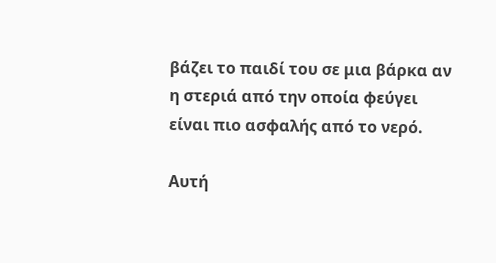βάζει το παιδί του σε μια βάρκα αν η στεριά από την οποία φεύγει είναι πιο ασφαλής από το νερό.

Αυτή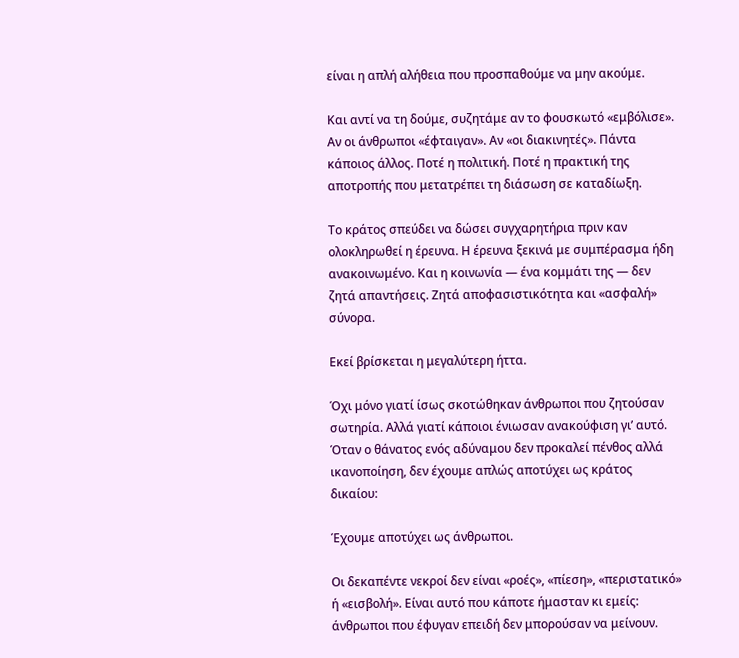είναι η απλή αλήθεια που προσπαθούμε να μην ακούμε.

Και αντί να τη δούμε, συζητάμε αν το φουσκωτό «εμβόλισε». Αν οι άνθρωποι «έφταιγαν». Αν «οι διακινητές». Πάντα κάποιος άλλος. Ποτέ η πολιτική. Ποτέ η πρακτική της αποτροπής που μετατρέπει τη διάσωση σε καταδίωξη.

Το κράτος σπεύδει να δώσει συγχαρητήρια πριν καν ολοκληρωθεί η έρευνα. Η έρευνα ξεκινά με συμπέρασμα ήδη ανακοινωμένο. Και η κοινωνία — ένα κομμάτι της — δεν ζητά απαντήσεις. Ζητά αποφασιστικότητα και «ασφαλή» σύνορα.

Εκεί βρίσκεται η μεγαλύτερη ήττα.

Όχι μόνο γιατί ίσως σκοτώθηκαν άνθρωποι που ζητούσαν σωτηρία. Αλλά γιατί κάποιοι ένιωσαν ανακούφιση γι’ αυτό. Όταν ο θάνατος ενός αδύναμου δεν προκαλεί πένθος αλλά ικανοποίηση, δεν έχουμε απλώς αποτύχει ως κράτος δικαίου:

Έχουμε αποτύχει ως άνθρωποι.

Οι δεκαπέντε νεκροί δεν είναι «ροές», «πίεση», «περιστατικό» ή «εισβολή». Είναι αυτό που κάποτε ήμασταν κι εμείς: άνθρωποι που έφυγαν επειδή δεν μπορούσαν να μείνουν.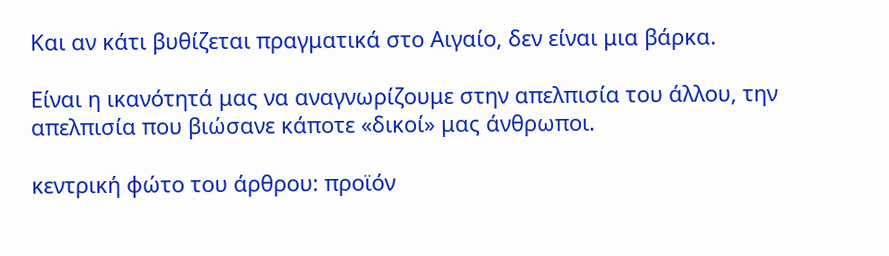Και αν κάτι βυθίζεται πραγματικά στο Αιγαίο, δεν είναι μια βάρκα.

Είναι η ικανότητά μας να αναγνωρίζουμε στην απελπισία του άλλου, την απελπισία που βιώσανε κάποτε «δικοί» μας άνθρωποι.

κεντρική φώτο του άρθρου: προϊόν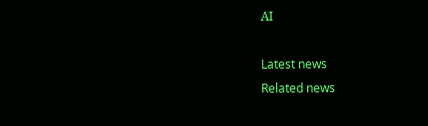ΑΙ

Latest news
Related news